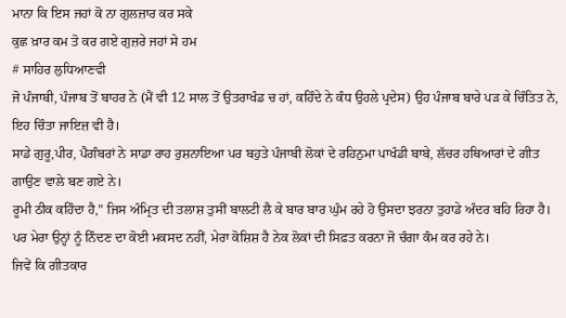ਮਾਨਾ ਕਿ ਇਸ ਜਹਾਂ ਕੋ ਨਾ ਗੁਲਜ਼ਾਰ ਕਰ ਸਕੇ
ਕੁਛ ਖ਼ਾਰ ਕਮ ਤੋ ਕਰ ਗਏ ਗੁਜ਼ਰੇ ਜਹਾਂ ਸੇ ਹਮ
# ਸਾਹਿਰ ਲੁਧਿਆਣਵੀ
ਜੋ ਪੰਜਾਬੀ, ਪੰਜਾਬ ਤੋਂ ਬਾਹਰ ਨੇ (ਮੈਂ ਵੀ 12 ਸਾਲ ਤੋਂ ਉਤਰਾਖੰਡ ਚ ਹਾਂ, ਕਹਿੰਦੇ ਨੇ ਕੰਧ ਉਹਲੇ ਪ੍ਰਦੇਸ) ਉਹ ਪੰਜਾਬ ਬਾਰੇ ਪਡ਼ ਕੇ ਚਿੰਤਿਤ ਨੇ, ਇਹ ਚਿੰਤਾ ਜਾਇਜ਼ ਵੀ ਹੈ।
ਸਾਡੇ ਗੁਰੂ,ਪੀਰ, ਪੈਗੰਬਰਾਂ ਨੇ ਸਾਡਾ ਰਾਹ ਰੁਸ਼ਨਾਇਆ ਪਰ ਬਹੁਤੇ ਪੰਜਾਬੀ ਲੋਕਾਂ ਦੇ ਰਹਿਨੁਮਾ ਪਾਖੰਡੀ ਬਾਬੇ, ਲੱਚਰ ਹਥਿਆਰਾਂ ਦੇ ਗੀਤ ਗਾਉਣ ਵਾਲੇ ਬਣ ਗਏ ਨੇ।
ਰੂਮੀ ਠੀਕ ਕਹਿੰਦਾ ਹੈ," ਜਿਸ ਅੰਮ੍ਰਿਤ ਦੀ ਤਲਾਸ਼ ਤੁਸੀਂ ਬਾਲਟੀ ਲੈ ਕੇ ਬਾਰ ਬਾਰ ਘੁੰਮ ਰਹੇ ਹੋ ਉਸਦਾ ਝਰਨਾ ਤੁਹਾਡੇ ਅੰਦਰ ਬਹਿ ਰਿਹਾ ਹੈ।
ਪਰ ਮੇਰਾ ਉਨ੍ਹਾਂ ਨੂੰ ਨਿੰਦਣ ਦਾ ਕੋਈ ਮਕਸਦ ਨਹੀਂ, ਮੇਰਾ ਕੋਸ਼ਿਸ਼ ਹੈ ਨੇਕ ਲੋਕਾਂ ਦੀ ਸਿਫ਼ਤ ਕਰਨਾ ਜੋ ਚੰਗਾ ਕੰਮ ਕਰ ਰਹੇ ਨੇ।
ਜਿਵੇਂ ਕਿ ਗੀਤਕਾਰ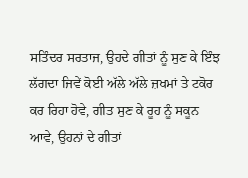ਸਤਿੰਦਰ ਸਰਤਾਜ, ਉਹਦੇ ਗੀਤਾਂ ਨੂੰ ਸੁਣ ਕੇ ਇੰਝ ਲੱਗਦਾ ਜਿਵੇਂ ਕੋਈ ਅੱਲੇ ਅੱਲੇ ਜ਼ਖਮਾਂ ਤੇ ਟਕੋਰ ਕਰ ਰਿਹਾ ਹੋਵੇ, ਗੀਤ ਸੁਣ ਕੇ ਰੂਹ ਨੂੰ ਸਕੂਨ ਆਵੇ, ਉਹਨਾਂ ਦੇ ਗੀਤਾਂ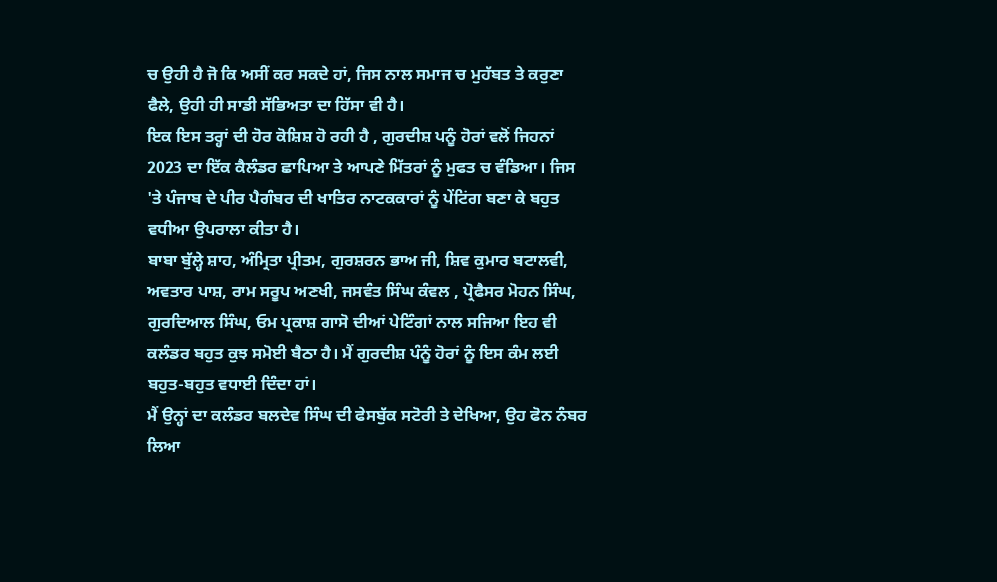ਚ ਉਹੀ ਹੈ ਜੋ ਕਿ ਅਸੀਂ ਕਰ ਸਕਦੇ ਹਾਂ, ਜਿਸ ਨਾਲ ਸਮਾਜ ਚ ਮੁਹੱਬਤ ਤੇ ਕਰੁਣਾ ਫੈਲੇ, ਉਹੀ ਹੀ ਸਾਡੀ ਸੱਭਿਅਤਾ ਦਾ ਹਿੱਸਾ ਵੀ ਹੈ।
ਇਕ ਇਸ ਤਰ੍ਹਾਂ ਦੀ ਹੋਰ ਕੋਸ਼ਿਸ਼ ਹੋ ਰਹੀ ਹੈ , ਗੁਰਦੀਸ਼ ਪਨੂੰ ਹੋਰਾਂ ਵਲੋਂ ਜਿਹਨਾਂ 2023 ਦਾ ਇੱਕ ਕੈਲੰਡਰ ਛਾਪਿਆ ਤੇ ਆਪਣੇ ਮਿੱਤਰਾਂ ਨੂੰ ਮੁਫਤ ਚ ਵੰਡਿਆ। ਜਿਸ 'ਤੇ ਪੰਜਾਬ ਦੇ ਪੀਰ ਪੈਗੰਬਰ ਦੀ ਖਾਤਿਰ ਨਾਟਕਕਾਰਾਂ ਨੂੰ ਪੇਂਟਿਂਗ ਬਣਾ ਕੇ ਬਹੁਤ ਵਧੀਆ ਉਪਰਾਲਾ ਕੀਤਾ ਹੈ।
ਬਾਬਾ ਬੁੱਲ੍ਹੇ ਸ਼ਾਹ, ਅੰਮ੍ਰਿਤਾ ਪ੍ਰੀਤਮ, ਗੁਰਸ਼ਰਨ ਭਾਅ ਜੀ, ਸ਼ਿਵ ਕੁਮਾਰ ਬਟਾਲਵੀ, ਅਵਤਾਰ ਪਾਸ਼, ਰਾਮ ਸਰੂਪ ਅਣਖੀ, ਜਸਵੰਤ ਸਿੰਘ ਕੰਵਲ , ਪ੍ਰੋਫੈਸਰ ਮੋਹਨ ਸਿੰਘ, ਗੁਰਦਿਆਲ ਸਿੰਘ, ਓਮ ਪ੍ਰਕਾਸ਼ ਗਾਸੋ ਦੀਆਂ ਪੇਟਿੰਗਾਂ ਨਾਲ ਸਜਿਆ ਇਹ ਵੀ ਕਲੰਡਰ ਬਹੁਤ ਕੁਝ ਸਮੋਈ ਬੈਠਾ ਹੈ। ਮੈਂ ਗੁਰਦੀਸ਼ ਪੰਨੂੰ ਹੋਰਾਂ ਨੂੰ ਇਸ ਕੰਮ ਲਈ ਬਹੁਤ-ਬਹੁਤ ਵਧਾਈ ਦਿੰਦਾ ਹਾਂ।
ਮੈਂ ਉਨ੍ਹਾਂ ਦਾ ਕਲੰਡਰ ਬਲਦੇਵ ਸਿੰਘ ਦੀ ਫੇਸਬੁੱਕ ਸਟੋਰੀ ਤੇ ਦੇਖਿਆ, ਉਹ ਫੋਨ ਨੰਬਰ ਲਿਆ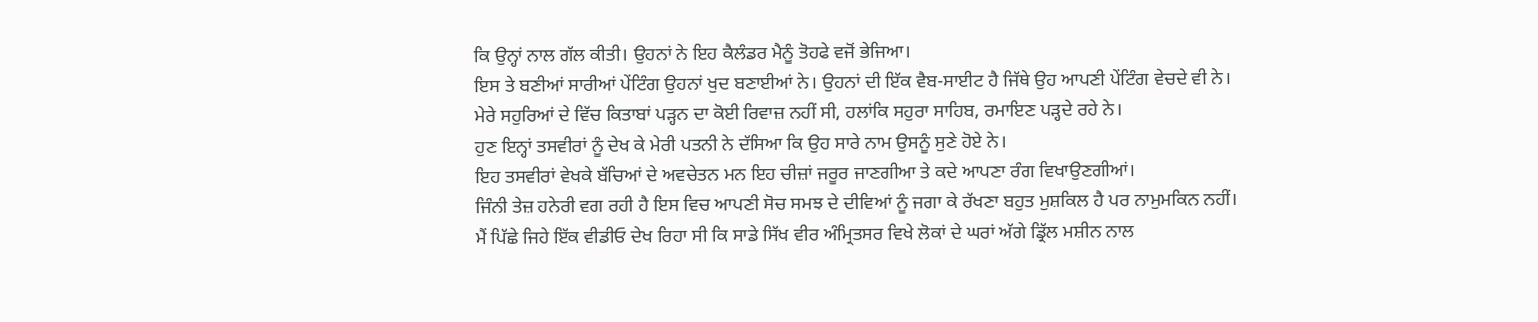ਕਿ ਉਨ੍ਹਾਂ ਨਾਲ ਗੱਲ ਕੀਤੀ। ਉਹਨਾਂ ਨੇ ਇਹ ਕੈਲੰਡਰ ਮੈਨੂੰ ਤੋਹਫੇ ਵਜੋਂ ਭੇਜਿਆ।
ਇਸ ਤੇ ਬਣੀਆਂ ਸਾਰੀਆਂ ਪੇਂਟਿੰਗ ਉਹਨਾਂ ਖੁਦ ਬਣਾਈਆਂ ਨੇ। ਉਹਨਾਂ ਦੀ ਇੱਕ ਵੈਬ-ਸਾਈਟ ਹੈ ਜਿੱਥੇ ਉਹ ਆਪਣੀ ਪੇਂਟਿੰਗ ਵੇਚਦੇ ਵੀ ਨੇ।
ਮੇਰੇ ਸਹੁਰਿਆਂ ਦੇ ਵਿੱਚ ਕਿਤਾਬਾਂ ਪੜ੍ਹਨ ਦਾ ਕੋਈ ਰਿਵਾਜ਼ ਨਹੀਂ ਸੀ, ਹਲਾਂਕਿ ਸਹੁਰਾ ਸਾਹਿਬ, ਰਮਾਇਣ ਪੜ੍ਹਦੇ ਰਹੇ ਨੇ।
ਹੁਣ ਇਨ੍ਹਾਂ ਤਸਵੀਰਾਂ ਨੂੰ ਦੇਖ ਕੇ ਮੇਰੀ ਪਤਨੀ ਨੇ ਦੱਸਿਆ ਕਿ ਉਹ ਸਾਰੇ ਨਾਮ ਉਸਨੂੰ ਸੁਣੇ ਹੋਏ ਨੇ।
ਇਹ ਤਸਵੀਰਾਂ ਵੇਖਕੇ ਬੱਚਿਆਂ ਦੇ ਅਵਚੇਤਨ ਮਨ ਇਹ ਚੀਜ਼ਾਂ ਜਰੂਰ ਜਾਣਗੀਆ ਤੇ ਕਦੇ ਆਪਣਾ ਰੰਗ ਵਿਖਾਉਣਗੀਆਂ।
ਜਿੰਨੀ ਤੇਜ਼ ਹਨੇਰੀ ਵਗ ਰਹੀ ਹੈ ਇਸ ਵਿਚ ਆਪਣੀ ਸੋਚ ਸਮਝ ਦੇ ਦੀਵਿਆਂ ਨੂੰ ਜਗਾ ਕੇ ਰੱਖਣਾ ਬਹੁਤ ਮੁਸ਼ਕਿਲ ਹੈ ਪਰ ਨਾਮੁਮਕਿਨ ਨਹੀਂ।
ਮੈਂ ਪਿੱਛੇ ਜਿਹੇ ਇੱਕ ਵੀਡੀਓ ਦੇਖ ਰਿਹਾ ਸੀ ਕਿ ਸਾਡੇ ਸਿੱਖ ਵੀਰ ਅੰਮ੍ਰਿਤਸਰ ਵਿਖੇ ਲੋਕਾਂ ਦੇ ਘਰਾਂ ਅੱਗੇ ਡ੍ਰਿੱਲ ਮਸ਼ੀਨ ਨਾਲ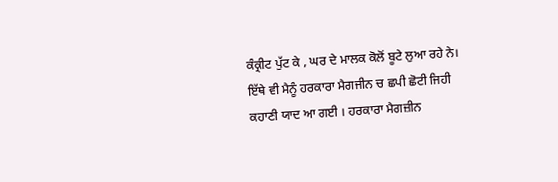ਕੰਕ੍ਰੀਟ ਪੁੱਟ ਕੇ , ਘਰ ਦੇ ਮਾਲਕ ਕੋਲੋਂ ਬੂਟੇ ਲੁਆ ਰਹੇ ਨੇ।
ਇੱਥੇ ਵੀ ਮੈਨੂੰ ਹਰਕਾਰਾ ਮੈਗਜੀਨ ਚ ਛਪੀ ਛੋਟੀ ਜਿਹੀ ਕਹਾਣੀ ਯਾਦ ਆ ਗਈ । ਹਰਕਾਰਾ ਮੈਗਜ਼ੀਨ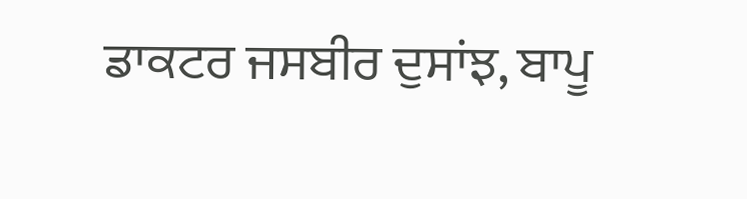ਡਾਕਟਰ ਜਸਬੀਰ ਦੁਸਾਂਝ, ਬਾਪੂ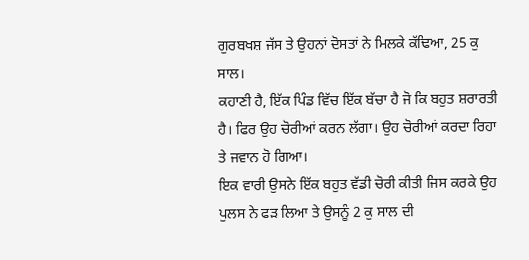ਗੁਰਬਖਸ਼ ਜੱਸ ਤੇ ਉਹਨਾਂ ਦੋਸਤਾਂ ਨੇ ਮਿਲਕੇ ਕੱਢਿਆ, 25 ਕੁ ਸਾਲ।
ਕਹਾਣੀ ਹੈ, ਇੱਕ ਪਿੰਡ ਵਿੱਚ ਇੱਕ ਬੱਚਾ ਹੈ ਜੋ ਕਿ ਬਹੁਤ ਸ਼ਰਾਰਤੀ ਹੈ। ਫਿਰ ਉਹ ਚੋਰੀਆਂ ਕਰਨ ਲੱਗਾ। ਉਹ ਚੋਰੀਆਂ ਕਰਦਾ ਰਿਹਾ ਤੇ ਜਵਾਨ ਹੋ ਗਿਆ।
ਇਕ ਵਾਰੀ ਉਸਨੇ ਇੱਕ ਬਹੁਤ ਵੱਡੀ ਚੋਰੀ ਕੀਤੀ ਜਿਸ ਕਰਕੇ ਉਹ ਪੁਲਸ ਨੇ ਫਡ਼ ਲਿਆ ਤੇ ਉਸਨੂੰ 2 ਕੁ ਸਾਲ ਦੀ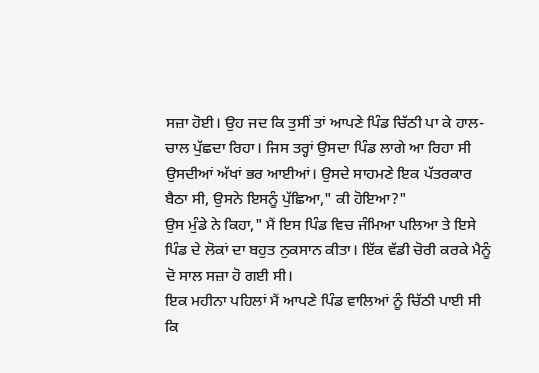ਸਜ਼ਾ ਹੋਈ। ਉਹ ਜਦ ਕਿ ਤੁਸੀਂ ਤਾਂ ਆਪਣੇ ਪਿੰਡ ਚਿੱਠੀ ਪਾ ਕੇ ਹਾਲ-ਚਾਲ ਪੁੱਛਦਾ ਰਿਹਾ। ਜਿਸ ਤਰ੍ਹਾਂ ਉਸਦਾ ਪਿੰਡ ਲਾਗੇ ਆ ਰਿਹਾ ਸੀ ਉਸਦੀਆਂ ਅੱਖਾਂ ਭਰ ਆਈਆਂ। ਉਸਦੇ ਸਾਹਮਣੇ ਇਕ ਪੱਤਰਕਾਰ ਬੈਠਾ ਸੀ, ਉਸਨੇ ਇਸਨੂੰ ਪੁੱਛਿਆ," ਕੀ ਹੋਇਆ?"
ਉਸ ਮੁੰਡੇ ਨੇ ਕਿਹਾ," ਮੈਂ ਇਸ ਪਿੰਡ ਵਿਚ ਜੰਮਿਆ ਪਲਿਆ ਤੇ ਇਸੇ ਪਿੰਡ ਦੇ ਲੋਕਾਂ ਦਾ ਬਹੁਤ ਨੁਕਸਾਨ ਕੀਤਾ। ਇੱਕ ਵੱਡੀ ਚੋਰੀ ਕਰਕੇ ਮੈਨੂੰ ਦੋ ਸਾਲ ਸਜ਼ਾ ਹੋ ਗਈ ਸੀ।
ਇਕ ਮਹੀਨਾ ਪਹਿਲਾਂ ਮੈਂ ਆਪਣੇ ਪਿੰਡ ਵਾਲਿਆਂ ਨੂੰ ਚਿੱਠੀ ਪਾਈ ਸੀ ਕਿ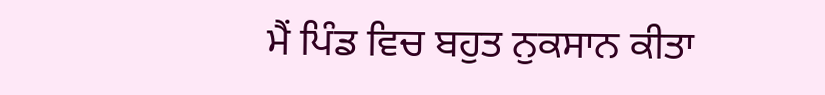ਮੈਂ ਪਿੰਡ ਵਿਚ ਬਹੁਤ ਨੁਕਸਾਨ ਕੀਤਾ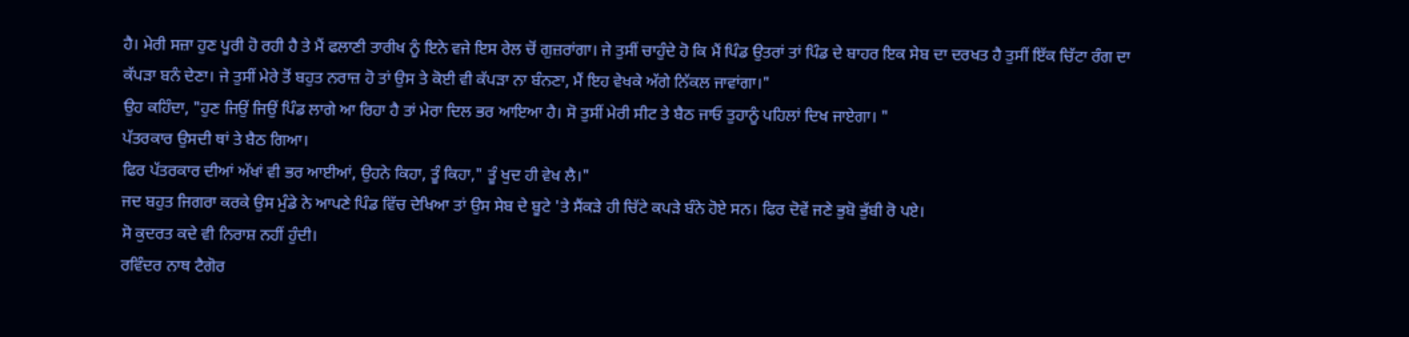ਹੈ। ਮੇਰੀ ਸਜ਼ਾ ਹੁਣ ਪੂਰੀ ਹੋ ਰਹੀ ਹੈ ਤੇ ਮੈਂ ਫਲਾਣੀ ਤਾਰੀਖ ਨੂੰ ਇਨੇ ਵਜੇ ਇਸ ਰੇਲ ਚੋਂ ਗੁਜ਼ਰਾਂਗਾ। ਜੇ ਤੁਸੀਂ ਚਾਹੁੰਦੇ ਹੋ ਕਿ ਮੈਂ ਪਿੰਡ ਉਤਰਾਂ ਤਾਂ ਪਿੰਡ ਦੇ ਬਾਹਰ ਇਕ ਸੇਬ ਦਾ ਦਰਖਤ ਹੈ ਤੁਸੀਂ ਇੱਕ ਚਿੱਟਾ ਰੰਗ ਦਾ ਕੱਪੜਾ ਬਨੰ ਦੇਣਾ। ਜੇ ਤੁਸੀਂ ਮੇਰੇ ਤੋਂ ਬਹੁਤ ਨਰਾਜ਼ ਹੋ ਤਾਂ ਉਸ ਤੇ ਕੋਈ ਵੀ ਕੱਪੜਾ ਨਾ ਬੰਨਣਾ, ਮੈਂ ਇਹ ਵੇਖਕੇ ਅੱਗੇ ਨਿੱਕਲ ਜਾਵਾਂਗਾ।"
ਉਹ ਕਹਿੰਦਾ, "ਹੁਣ ਜਿਉਂ ਜਿਉਂ ਪਿੰਡ ਲਾਗੇ ਆ ਰਿਹਾ ਹੈ ਤਾਂ ਮੇਰਾ ਦਿਲ ਭਰ ਆਇਆ ਹੈ। ਸੋ ਤੁਸੀਂ ਮੇਰੀ ਸੀਟ ਤੇ ਬੈਠ ਜਾਓ ਤੁਹਾਨੂੰ ਪਹਿਲਾਂ ਦਿਖ ਜਾਏਗਾ। "
ਪੱਤਰਕਾਰ ਉਸਦੀ ਥਾਂ ਤੇ ਬੈਠ ਗਿਆ।
ਫਿਰ ਪੱਤਰਕਾਰ ਦੀਆਂ ਅੱਖਾਂ ਵੀ ਭਰ ਆਈਆਂ, ਉਹਨੇ ਕਿਹਾ, ਤੂੰ ਕਿਹਾ," ਤੂੰ ਖੁਦ ਹੀ ਵੇਖ ਲੈ।"
ਜਦ ਬਹੁਤ ਜਿਗਰਾ ਕਰਕੇ ਉਸ ਮੁੰਡੇ ਨੇ ਆਪਣੇ ਪਿੰਡ ਵਿੱਚ ਦੇਖਿਆ ਤਾਂ ਉਸ ਸੇਬ ਦੇ ਬੂਟੇ 'ਤੇ ਸੈਂਕੜੇ ਹੀ ਚਿੱਟੇ ਕਪੜੇ ਬੰਨੇ ਹੋਏ ਸਨ। ਫਿਰ ਦੋਵੇਂ ਜਣੇ ਭੁਬੋ ਭੁੱਬੀ ਰੋ ਪਏ।
ਸੋ ਕੁਦਰਤ ਕਦੇ ਵੀ ਨਿਰਾਸ਼ ਨਹੀਂ ਹੁੰਦੀ।
ਰਵਿੰਦਰ ਨਾਥ ਟੈਗੋਰ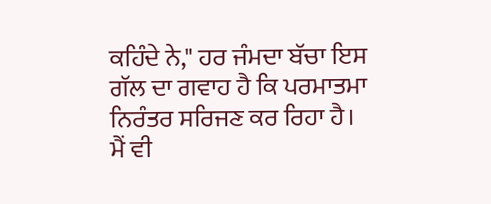ਕਹਿੰਦੇ ਨੇ," ਹਰ ਜੰਮਦਾ ਬੱਚਾ ਇਸ ਗੱਲ ਦਾ ਗਵਾਹ ਹੈ ਕਿ ਪਰਮਾਤਮਾ ਨਿਰੰਤਰ ਸਰਿਜਣ ਕਰ ਰਿਹਾ ਹੈ।
ਮੈਂ ਵੀ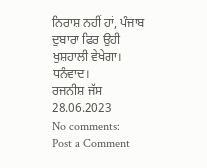ਨਿਰਾਸ਼ ਨਹੀਂ ਹਾਂ, ਪੰਜਾਬ ਦੁਬਾਰਾ ਫਿਰ ਉਹੀ ਖੁਸ਼ਹਾਲੀ ਵੇਖੇਗਾ।
ਧਨੰਵਾਦ।
ਰਜਨੀਸ਼ ਜੱਸ
28.06.2023
No comments:
Post a Comment